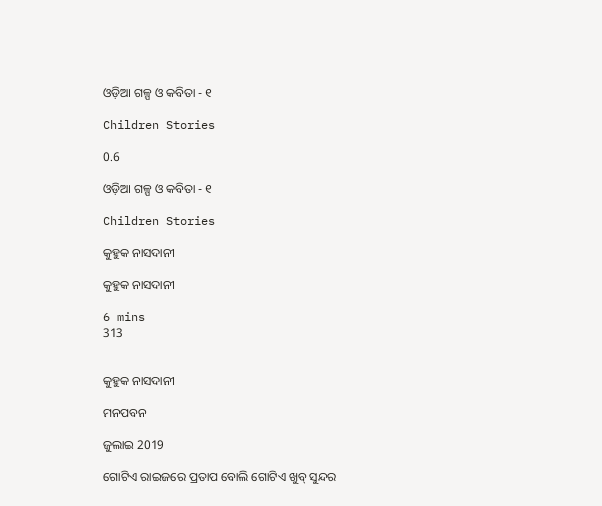ଓଡ଼ିଆ ଗଳ୍ପ ଓ କବିତା - ୧

Children Stories

0.6

ଓଡ଼ିଆ ଗଳ୍ପ ଓ କବିତା - ୧

Children Stories

କୁହୁକ ନାସଦାନୀ

କୁହୁକ ନାସଦାନୀ

6 mins
313


କୁହୁକ ନାସଦାନୀ

ମନପବନ

ଜୁଲାଇ 2019

ଗୋଟିଏ ରାଇଜରେ ପ୍ରତାପ ବୋଲି ଗୋଟିଏ ଖୁବ୍ ସୁନ୍ଦର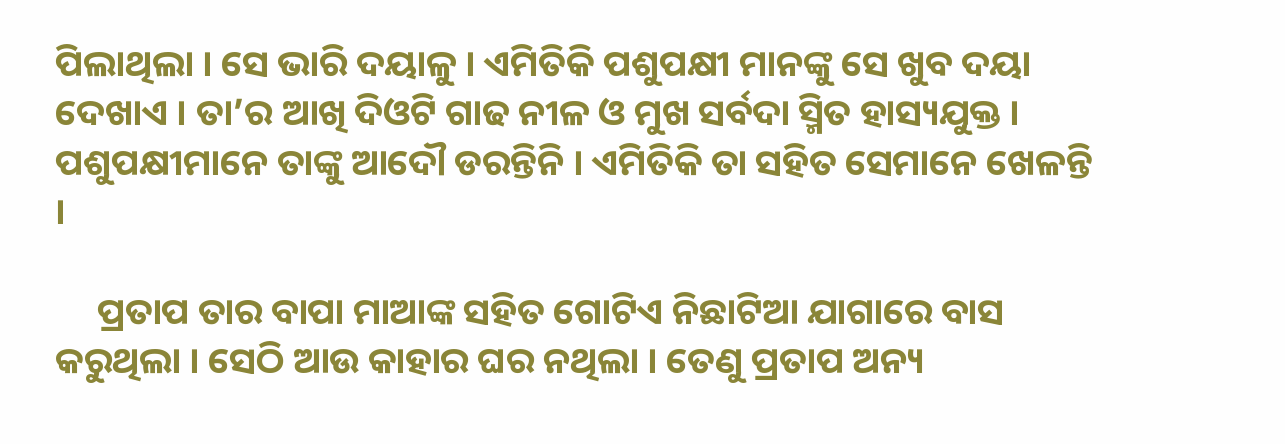ପିଲାଥିଲା । ସେ ଭାରି ଦୟାଳୁ । ଏମିତିକି ପଶୁପକ୍ଷୀ ମାନଙ୍କୁ ସେ ଖୁବ ଦୟା ଦେଖାଏ । ତା’ର ଆଖି ଦିଓଟି ଗାଢ ନୀଳ ଓ ମୁଖ ସର୍ବଦା ସ୍ମିତ ହାସ୍ୟଯୁକ୍ତ । ପଶୁପକ୍ଷୀମାନେ ତାଙ୍କୁ ଆଦୌ ଡରନ୍ତିନି । ଏମିତିକି ତା ସହିତ ସେମାନେ ଖେଳନ୍ତି ।

     ପ୍ରତାପ ତାର ବାପା ମାଆଙ୍କ ସହିତ ଗୋଟିଏ ନିଛାଟିଆ ଯାଗାରେ ବାସ କରୁଥିଲା । ସେଠି ଆଉ କାହାର ଘର ନଥିଲା । ତେଣୁ ପ୍ରତାପ ଅନ୍ୟ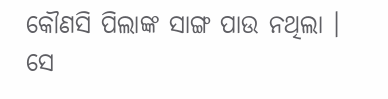କୌଣସି ପିଲାଙ୍କ ସାଙ୍ଗ ପାଉ ନଥିଲା । ସେ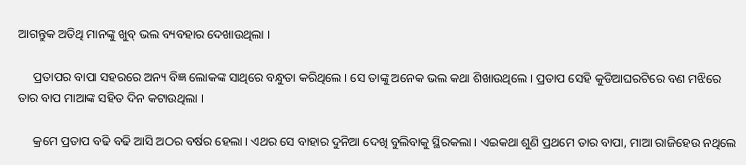ଆଗନ୍ତୁକ ଅତିଥି ମାନଙ୍କୁ ଖୁବ୍ ଭଲ ବ୍ୟବହାର ଦେଖାଉଥିଲା ।

     ପ୍ରତାପର ବାପା ସହରରେ ଅନ୍ୟ ବିଜ୍ଞ ଲୋକଙ୍କ ସାଥିରେ ବନ୍ଧୁତା କରିଥିଲେ । ସେ ତାଙ୍କୁ ଅନେକ ଭଲ କଥା ଶିଖାଉଥିଲେ । ପ୍ରତାପ ସେହି କୁଡିଆଘରଟିରେ ବଣ ମଝିରେ ତାର ବାପ ମାଆଙ୍କ ସହିତ ଦିନ କଟାଉଥିଲା ।

     କ୍ରମେ ପ୍ରତାପ ବଢି ବଢି ଆସି ଅଠର ବର୍ଷର ହେଲା । ଏଥର ସେ ବାହାର ଦୁନିଆ ଦେଖି ବୁଲିବାକୁ ସ୍ଥିରକଲା । ଏଇକଥା ଶୁଣି ପ୍ରଥମେ ତାର ବାପା, ମାଆ ରାଜିହେଉ ନଥିଲେ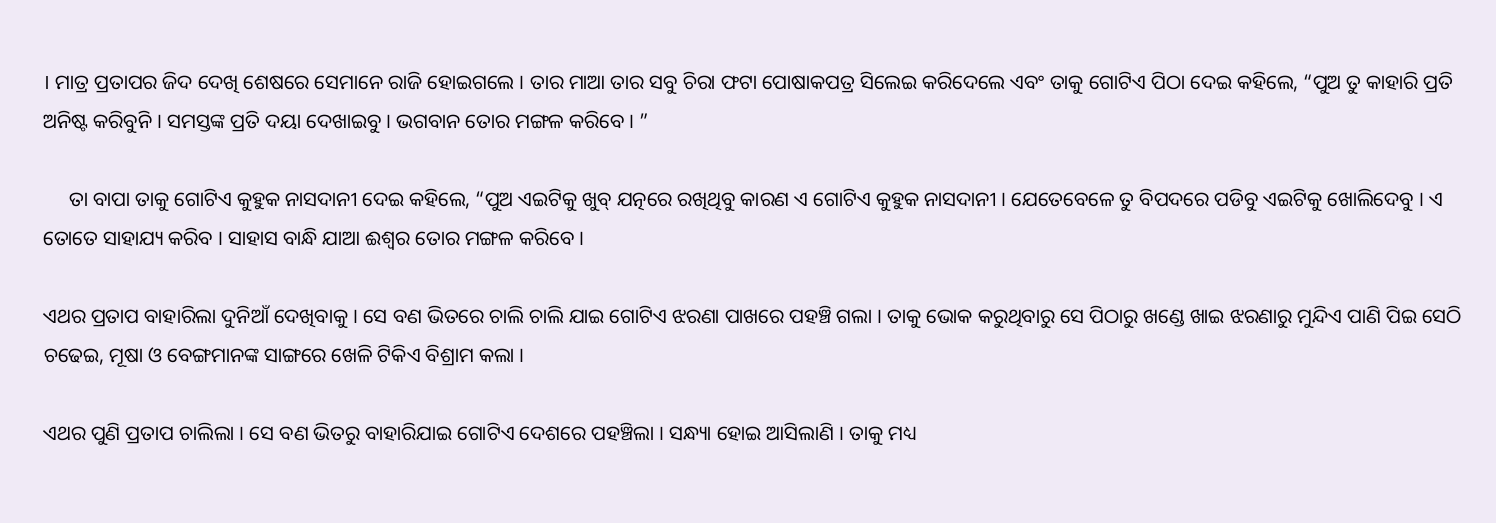। ମାତ୍ର ପ୍ରତାପର ଜିଦ ଦେଖି ଶେଷରେ ସେମାନେ ରାଜି ହୋଇଗଲେ । ତାର ମାଆ ତାର ସବୁ ଚିରା ଫଟା ପୋଷାକପତ୍ର ସିଲେଇ କରିଦେଲେ ଏବଂ ତାକୁ ଗୋଟିଏ ପିଠା ଦେଇ କହିଲେ, “ପୁଅ ତୁ କାହାରି ପ୍ରତି ଅନିଷ୍ଟ କରିବୁନି । ସମସ୍ତଙ୍କ ପ୍ରତି ଦୟା ଦେଖାଇବୁ । ଭଗବାନ ତୋର ମଙ୍ଗଳ କରିବେ । ”

     ତା ବାପା ତାକୁ ଗୋଟିଏ କୁହୁକ ନାସଦାନୀ ଦେଇ କହିଲେ, “ପୁଅ ଏଇଟିକୁ ଖୁବ୍ ଯତ୍ନରେ ରଖିଥିବୁ କାରଣ ଏ ଗୋଟିଏ କୁହୁକ ନାସଦାନୀ । ଯେତେବେଳେ ତୁ ବିପଦରେ ପଡିବୁ ଏଇଟିକୁ ଖୋଲିଦେବୁ । ଏ ତୋତେ ସାହାଯ୍ୟ କରିବ । ସାହାସ ବାନ୍ଧି ଯାଆ ଈଶ୍ୱର ତୋର ମଙ୍ଗଳ କରିବେ ।

ଏଥର ପ୍ରତାପ ବାହାରିଲା ଦୁନିଆଁ ଦେଖିବାକୁ । ସେ ବଣ ଭିତରେ ଚାଲି ଚାଲି ଯାଇ ଗୋଟିଏ ଝରଣା ପାଖରେ ପହଞ୍ଚି ଗଲା । ତାକୁ ଭୋକ କରୁଥିବାରୁ ସେ ପିଠାରୁ ଖଣ୍ଡେ ଖାଇ ଝରଣାରୁ ମୁନ୍ଦିଏ ପାଣି ପିଇ ସେଠି ଚଢେଇ, ମୂଷା ଓ ବେଙ୍ଗମାନଙ୍କ ସାଙ୍ଗରେ ଖେଳି ଟିକିଏ ବିଶ୍ରାମ କଲା ।

ଏଥର ପୁଣି ପ୍ରତାପ ଚାଲିଲା । ସେ ବଣ ଭିତରୁ ବାହାରିଯାଇ ଗୋଟିଏ ଦେଶରେ ପହଞ୍ଚିଲା । ସନ୍ଧ୍ୟା ହୋଇ ଆସିଲାଣି । ତାକୁ ମଧ୍ୟ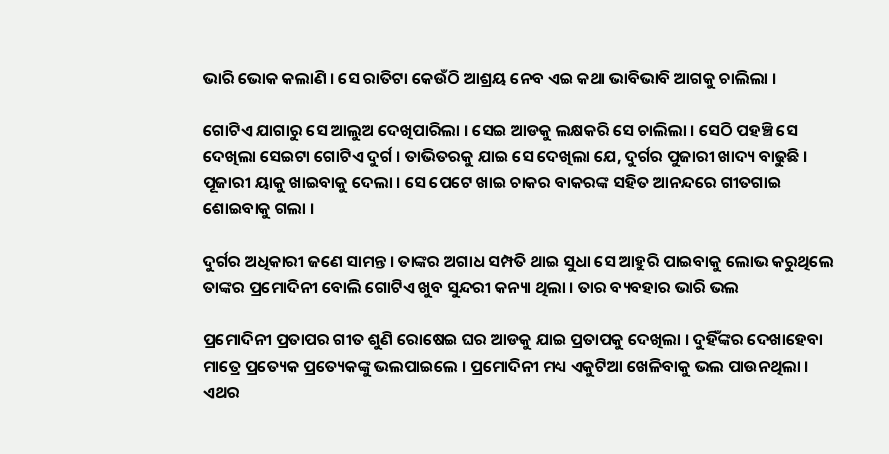ଭାରି ଭୋକ କଲାଣି । ସେ ରାତିଟା କେଉଁଠି ଆଶ୍ରୟ ନେବ ଏଇ କଥା ଭାବିଭାବି ଆଗକୁ ଚାଲିଲା ।

ଗୋଟିଏ ଯାଗାରୁ ସେ ଆଲୁଅ ଦେଖିପାରିଲା । ସେଇ ଆଡକୁ ଲକ୍ଷକରି ସେ ଚାଲିଲା । ସେଠି ପହଞ୍ଚି ସେ ଦେଖିଲା ସେଇଟା ଗୋଟିଏ ଦୁର୍ଗ । ତାଭିତରକୁ ଯାଇ ସେ ଦେଖିଲା ଯେ, ଦୁର୍ଗର ପୁଜାରୀ ଖାଦ୍ୟ ବାଢୁଛି । ପୂଜାରୀ ୟାକୁ ଖାଇବାକୁ ଦେଲା । ସେ ପେଟେ ଖାଇ ଚାକର ବାକରଙ୍କ ସହିତ ଆନନ୍ଦରେ ଗୀତଗାଇ ଶୋଇବାକୁ ଗଲା ।

ଦୁର୍ଗର ଅଧିକାରୀ ଜଣେ ସାମନ୍ତ । ତାଙ୍କର ଅଗାଧ ସମ୍ପତି ଥାଇ ସୁଧା ସେ ଆହୁରି ପାଇବାକୁ ଲୋଭ କରୁଥିଲେ ତାଙ୍କର ପ୍ରମୋଦିନୀ ବୋଲି ଗୋଟିଏ ଖୁବ ସୁନ୍ଦରୀ କନ୍ୟା ଥିଲା । ତାର ବ୍ୟବହାର ଭାରି ଭଲ

ପ୍ରମୋଦିନୀ ପ୍ରତାପର ଗୀତ ଶୁଣି ରୋଷେଇ ଘର ଆଡକୁ ଯାଇ ପ୍ରତାପକୁ ଦେଖିଲା । ଦୁହିଁଙ୍କର ଦେଖାହେବା ମାତ୍ରେ ପ୍ରତ୍ୟେକ ପ୍ରତ୍ୟେକଙ୍କୁ ଭଲପାଇଲେ । ପ୍ରମୋଦିନୀ ମଧ୍ୟ ଏକୁଟିଆ ଖେଳିବାକୁ ଭଲ ପାଉନଥିଲା । ଏଥର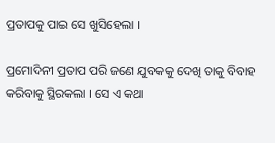ପ୍ରତାପକୁ ପାଇ ସେ ଖୁସିହେଲା ।

ପ୍ରମୋଦିନୀ ପ୍ରତାପ ପରି ଜଣେ ଯୁବକକୁ ଦେଖି ତାକୁ ବିବାହ କରିବାକୁ ସ୍ଥିରକଲା । ସେ ଏ କଥା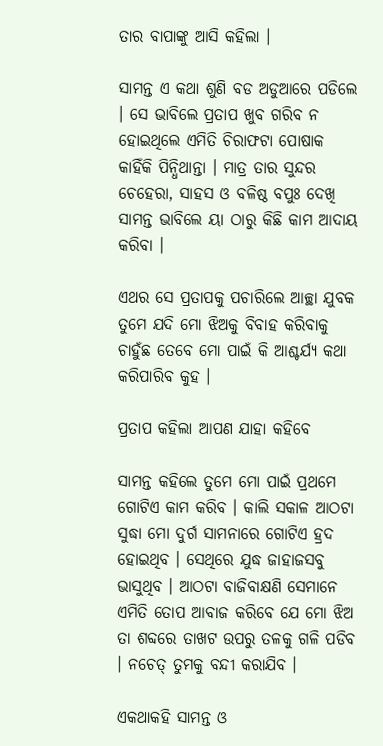ତାର ବାପାଙ୍କୁ ଆସି କହିଲା ।

ସାମନ୍ତ ଏ କଥା ଶୁଣି ବଡ ଅଡୁଆରେ ପଡିଲେ । ସେ ଭାବିଲେ ପ୍ରତାପ ଖୁବ ଗରିବ ନ ହୋଇଥିଲେ ଏମିତି ଚିରାଫଟା ପୋଷାକ କାହିଁକି ପିନ୍ଧିଥାନ୍ତା । ମାତ୍ର ତାର ସୁନ୍ଦର ଚେହେରା, ସାହସ ଓ ବଳିଷ୍ଠ ବପୁଃ ଦେଖି ସାମନ୍ତ ଭାବିଲେ ୟା ଠାରୁ କିଛି କାମ ଆଦାୟ କରିବା ।

ଏଥର ସେ ପ୍ରତାପକୁ ପଚାରିଲେ ଆଚ୍ଛା ଯୁବକ ତୁମେ ଯଦି ମୋ ଝିଅକୁ ବିବାହ କରିବାକୁ ଚାହୁଁଛ ତେବେ ମୋ ପାଇଁ କି ଆଶ୍ଚର୍ଯ୍ୟ କଥା କରିପାରିବ କୁହ ।

ପ୍ରତାପ କହିଲା ଆପଣ ଯାହା କହିବେ

ସାମନ୍ତ କହିଲେ ତୁମେ ମୋ ପାଇଁ ପ୍ରଥମେ ଗୋଟିଏ କାମ କରିବ । କାଲି ସକାଳ ଆଠଟା ସୁଦ୍ଧା ମୋ ଦୁର୍ଗ ସାମନାରେ ଗୋଟିଏ ହ୍ରଦ ହୋଇଥିବ । ସେଥିରେ ଯୁଦ୍ଧ ଜାହାଜସବୁ ଭାସୁଥିବ । ଆଠଟା ବାଜିବାକ୍ଷଣି ସେମାନେ ଏମିତି ତୋପ ଆବାଜ କରିବେ ଯେ ମୋ ଝିଅ ତା ଶବ୍ଦରେ ତାଖଟ ଉପରୁ ତଳକୁ ଗଳି ପଡିବ । ନଚେତ୍ ତୁମକୁ ବନ୍ଦୀ କରାଯିବ ।

ଏକଥାକହି ସାମନ୍ତ ଓ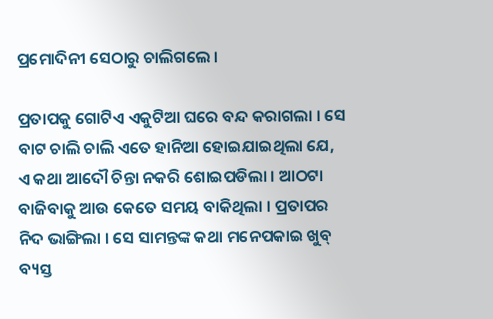ପ୍ରମୋଦିନୀ ସେଠାରୁ ଚାଲିଗଲେ ।

ପ୍ରତାପକୁ ଗୋଟିଏ ଏକୁଟିଆ ଘରେ ବନ୍ଦ କରାଗଲା । ସେ ବାଟ ଚାଲି ଚାଲି ଏତେ ହାନିଆ ହୋଇଯାଇଥିଲା ଯେ, ଏ କଥା ଆଦୌ ଚିନ୍ତା ନକରି ଶୋଇପଡିଲା । ଆଠଟା ବାଜିବାକୁ ଆଉ କେତେ ସମୟ ବାକିଥିଲା । ପ୍ରତାପର ନିଦ ଭାଙ୍ଗିଲା । ସେ ସାମନ୍ତଙ୍କ କଥା ମନେପକାଇ ଖୁବ୍ ବ୍ୟସ୍ତ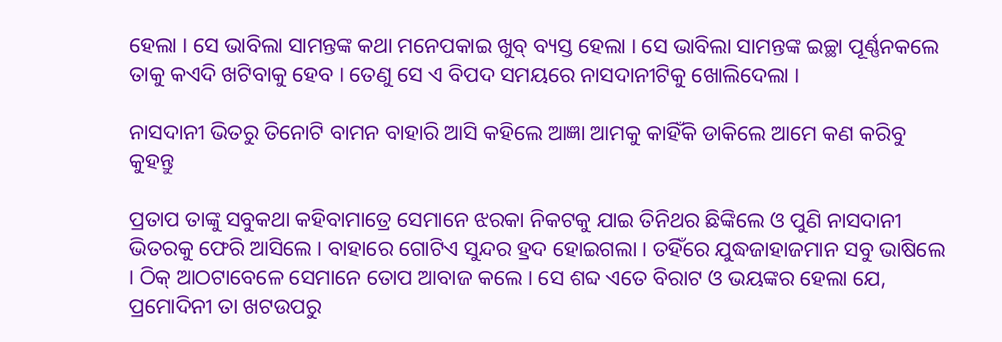ହେଲା । ସେ ଭାବିଲା ସାମନ୍ତଙ୍କ କଥା ମନେପକାଇ ଖୁବ୍ ବ୍ୟସ୍ତ ହେଲା । ସେ ଭାବିଲା ସାମନ୍ତଙ୍କ ଇଚ୍ଛା ପୂର୍ଣ୍ଣନକଲେ ତାକୁ କଏଦି ଖଟିବାକୁ ହେବ । ତେଣୁ ସେ ଏ ବିପଦ ସମୟରେ ନାସଦାନୀଟିକୁ ଖୋଲିଦେଲା ।

ନାସଦାନୀ ଭିତରୁ ତିନୋଟି ବାମନ ବାହାରି ଆସି କହିଲେ ଆଜ୍ଞା ଆମକୁ କାହିଁକି ଡାକିଲେ ଆମେ କଣ କରିବୁ କୁହନ୍ତୁ

ପ୍ରତାପ ତାଙ୍କୁ ସବୁକଥା କହିବାମାତ୍ରେ ସେମାନେ ଝରକା ନିକଟକୁ ଯାଇ ତିନିଥର ଛିଙ୍କିଲେ ଓ ପୁଣି ନାସଦାନୀ ଭିତରକୁ ଫେରି ଆସିଲେ । ବାହାରେ ଗୋଟିଏ ସୁନ୍ଦର ହ୍ରଦ ହୋଇଗଲା । ତହିଁରେ ଯୁଦ୍ଧଜାହାଜମାନ ସବୁ ଭାଷିଲେ । ଠିକ୍ ଆଠଟାବେଳେ ସେମାନେ ତୋପ ଆବାଜ କଲେ । ସେ ଶବ୍ଦ ଏତେ ବିରାଟ ଓ ଭୟଙ୍କର ହେଲା ଯେ, ପ୍ରମୋଦିନୀ ତା ଖଟଉପରୁ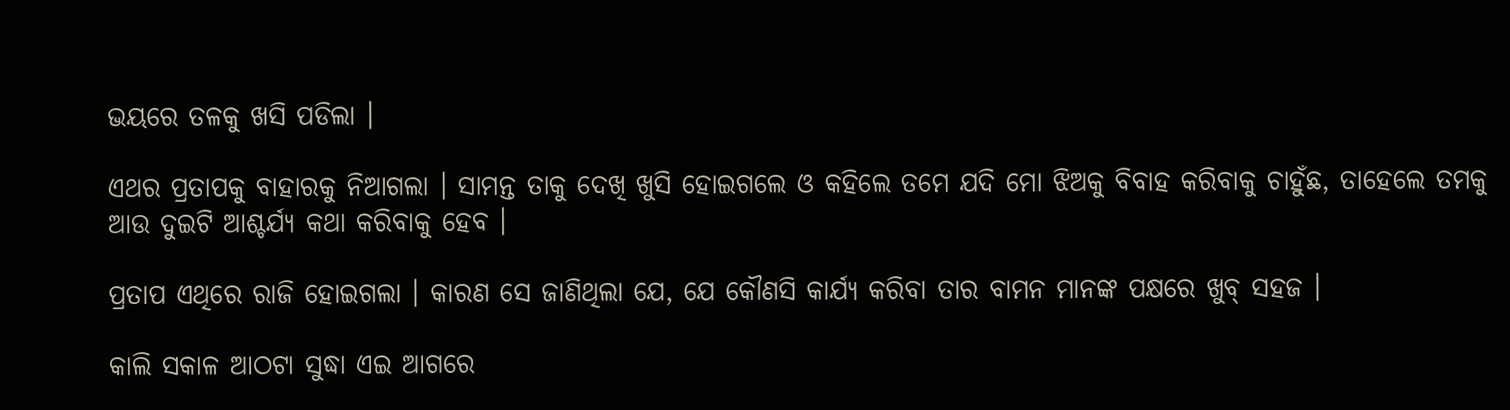ଭୟରେ ତଳକୁ ଖସି ପଡିଲା ।

ଏଥର ପ୍ରତାପକୁ ବାହାରକୁ ନିଆଗଲା । ସାମନ୍ତ ତାକୁ ଦେଖି ଖୁସି ହୋଇଗଲେ ଓ କହିଲେ ତମେ ଯଦି ମୋ ଝିଅକୁ ବିବାହ କରିବାକୁ ଚାହୁଁଛ, ତାହେଲେ ତମକୁ ଆଉ ଦୁଇଟି ଆଶ୍ଚର୍ଯ୍ୟ କଥା କରିବାକୁ ହେବ ।

ପ୍ରତାପ ଏଥିରେ ରାଜି ହୋଇଗଲା । କାରଣ ସେ ଜାଣିଥିଲା ଯେ, ଯେ କୌଣସି କାର୍ଯ୍ୟ କରିବା ତାର ବାମନ ମାନଙ୍କ ପକ୍ଷରେ ଖୁବ୍ ସହଜ ।

କାଲି ସକାଳ ଆଠଟା ସୁଦ୍ଧା ଏଇ ଆଗରେ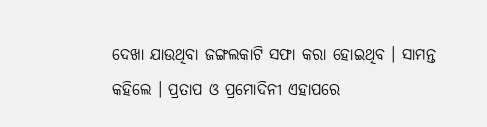ଦେଖା ଯାଉଥିବା ଜଙ୍ଗଲକାଟି ସଫା କରା ହୋଇଥିବ । ସାମନ୍ତ କହିଲେ । ପ୍ରତାପ ଓ ପ୍ରମୋଦିନୀ ଏହାପରେ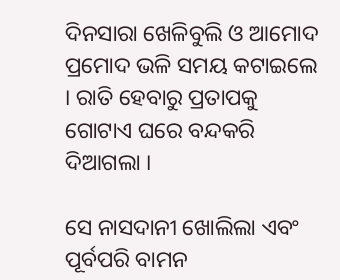ଦିନସାରା ଖେଳିବୁଲି ଓ ଆମୋଦ ପ୍ରମୋଦ ଭଳି ସମୟ କଟାଇଲେ । ରାତି ହେବାରୁ ପ୍ରତାପକୁ ଗୋଟାଏ ଘରେ ବନ୍ଦକରି ଦିଆଗଲା ।

ସେ ନାସଦାନୀ ଖୋଲିଲା ଏବଂ ପୂର୍ବପରି ବାମନ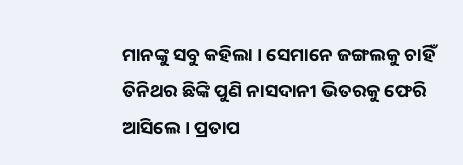ମାନଙ୍କୁ ସବୁ କହିଲା । ସେମାନେ ଜଙ୍ଗଲକୁ ଚାହିଁ ତିନିଥର ଛିଙ୍କି ପୁଣି ନାସଦାନୀ ଭିତରକୁ ଫେରି ଆସିଲେ । ପ୍ରତାପ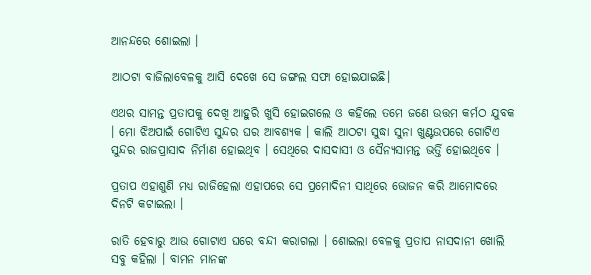ଆନନ୍ଦରେ ଶୋଇଲା ।

ଆଠଟା ବାଜିଲାବେଳକୁ ଆସି ଦେଖେ ସେ ଜଙ୍ଗଲ ସଫା ହୋଇଯାଇଛି।

ଏଥର ସାମନ୍ତ ପ୍ରତାପକୁ ଦେଖି ଆହୁରି ଖୁସି ହୋଇଗଲେ ଓ କହିଲେ ତମେ ଜଣେ ଉତ୍ତମ କର୍ମଠ ଯୁବକ । ମୋ ଝିଅପାଇଁ ଗୋଟିଏ ସୁନ୍ଦର ଘର ଆବଶ୍ୟକ । କାଲି ଆଠଟା ସୁଦ୍ଧା ସୁନା ଖୁଣ୍ଟଉପରେ ଗୋଟିଏ ସୁନ୍ଦର ରାଜପ୍ରାସାଦ ନିର୍ମାଣ ହୋଇଥିବ । ସେଥିରେ ଦାସଦାସୀ ଓ ସୈନ୍ୟସାମନ୍ତ ଭର୍ତ୍ତି ହୋଇଥିବେ ।

ପ୍ରତାପ ଏହାଶୁଣି ମଧ୍ୟ ରାଜିହେଲା ଏହାପରେ ସେ ପ୍ରମୋଦିନୀ ସାଥିରେ ଭୋଜନ କରି ଆମୋଦରେ ଦିନଟି କଟାଇଲା ।

ରାତି ହେବାରୁ ଆଉ ଗୋଟାଏ ଘରେ ବନ୍ଦୀ କରାଗଲା । ଶୋଇଲା ବେଳକୁ ପ୍ରତାପ ନାସଦାନୀ ଖୋଲି ସବୁ କହିଲା । ବାମନ ମାନଙ୍କ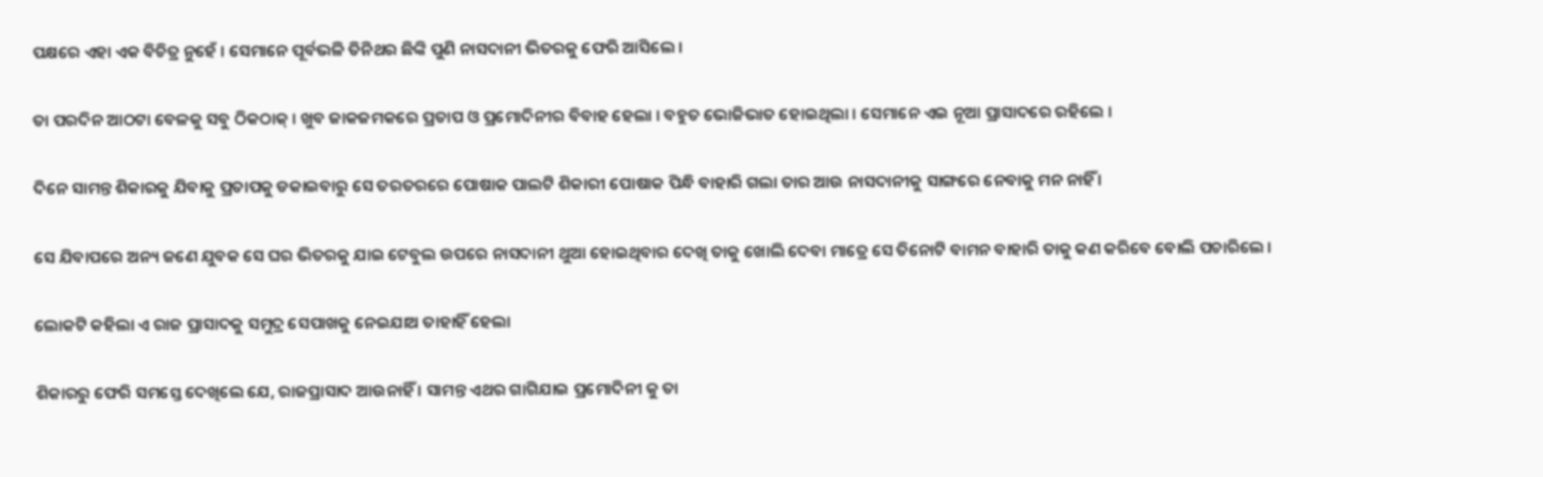ପକ୍ଷରେ ଏହା ଏକ ବିଚିତ୍ର ନୁହେଁ । ସେମାନେ ପୂର୍ବଭଳି ତିନିଥର ଛିଙ୍କି ପୁଣି ନାସଦାନୀ ଭିତରକୁ ଫେରି ଆସିଲେ ।

ତା ପରଦିନ ଆଠଟା ବେଳକୁ ସବୁ ଠିକଠାକ୍ । ଖୁବ ଜାକଜମକରେ ପ୍ରତାପ ଓ ପ୍ରମୋଦିନୀର ବିବାହ ହେଲା । ବହୁତ ଭୋଜିଭାତ ହୋଇଥିଲା । ସେମାନେ ଏଇ ନୂଆ ପ୍ରାସାଦରେ ରହିଲେ ।

ଦିନେ ସାମନ୍ତ ଶିକାରକୁ ଯିବାକୁ ପ୍ରତାପକୁ ଡକାଇବାରୁ ସେ ତରତରରେ ପୋଷାକ ପାଲଟି ଶିକାରୀ ପୋଷାକ ପିନ୍ଧି ବାହାରି ଗଲା ତାର ଆଉ ନାସଦାନୀକୁ ସାଙ୍ଗରେ ନେବାକୁ ମନ ନାହିଁ ।

ସେ ଯିବାପରେ ଅନ୍ୟ ଜଣେ ଯୁବକ ସେ ଘର ଭିତରକୁ ଯାଇ ଟେବୁଲ ଉପରେ ନାସଦାନୀ ଥୁଆ ହୋଇଥିବାର ଦେଖି ତାକୁ ଖୋଲି ଦେବା ମାତ୍ରେ ସେ ତିନୋଟି ବାମନ ବାହାରି ତାକୁ କଣ କରିବେ ବୋଲି ପଚାରିଲେ ।

ଲୋକଟି କହିଲା ଏ ରାଜ ପ୍ରାସାଦକୁ ସମୁଦ୍ର ସେପାଖକୁ ନେଇଯାଅ ତାହାହିଁ ହେଲା

ଶିକାରରୁ ଫେରି ସମସ୍ତେ ଦେଖିଲେ ଯେ, ରାଜପ୍ରାସାଦ ଆଉନାହିଁ । ସାମନ୍ତ ଏଥର ଗାଗିଯାଇ ପ୍ରମୋଦିନୀ କୁ ତା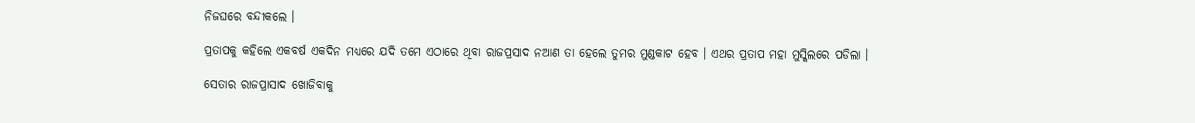ନିଜଘରେ ବନ୍ଦୀକଲେ ।

ପ୍ରତାପକୁ କହିଲେ ଏକବର୍ଷ ଏକଦିନ ମଧ୍ୟରେ ଯଦି ତମେ ଏଠାରେ ଥିବା ରାଜପ୍ରସାଦ ନଆଣ ତା ହେଲେ ତୁମର ମୁଣ୍ଡକାଟ ହେବ । ଏଥର ପ୍ରତାପ ମହା ମୁସ୍କିଲରେ ପଡିଲା ।

ସେତାର ରାଜପ୍ରାସାଦ ଖୋଜିବାକୁ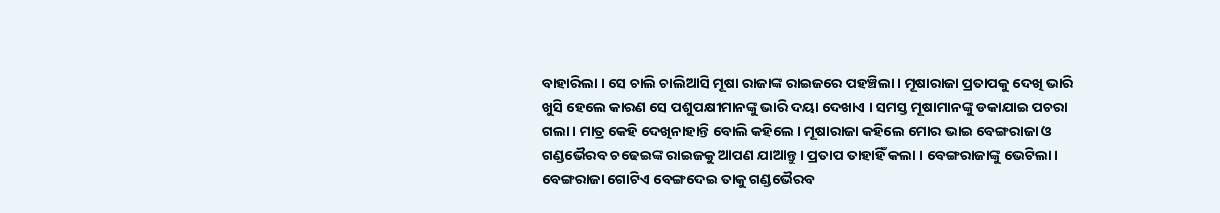ବାହାରିଲା । ସେ ଚାଲି ଚାଲିଆସି ମୂଷା ରାଜାଙ୍କ ରାଇଜରେ ପହଞ୍ଚିଲା । ମୂଷାରାଜା ପ୍ରତାପକୁ ଦେଖି ଭାରି ଖୁସି ହେଲେ କାରଣ ସେ ପଶୁପକ୍ଷୀମାନଙ୍କୁ ଭାରି ଦୟା ଦେଖାଏ । ସମସ୍ତ ମୂଷାମାନଙ୍କୁ ଡକାଯାଇ ପଚରା ଗଲା । ମାତ୍ର କେହି ଦେଖିନାହାନ୍ତି ବୋଲି କହିଲେ । ମୂଷାରାଜା କହିଲେ ମୋର ଭାଇ ବେଙ୍ଗରାଜା ଓ ଗଣ୍ଡଭୈରବ ଚଢେଇଙ୍କ ରାଇଜକୁ ଆପଣ ଯାଆନ୍ତୁ । ପ୍ରତାପ ତାହାହିଁ କଲା । ବେଙ୍ଗରାଜାଙ୍କୁ ଭେଟିଲା। ବେଙ୍ଗରାଜା ଗୋଟିଏ ବେଙ୍ଗଦେଇ ତାକୁ ଗଣ୍ଡଭୈରବ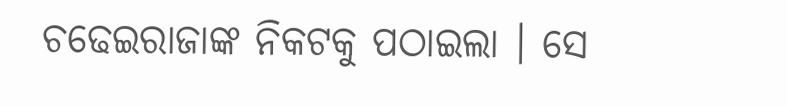ଚଢେଇରାଜାଙ୍କ ନିକଟକୁ ପଠାଇଲା । ସେ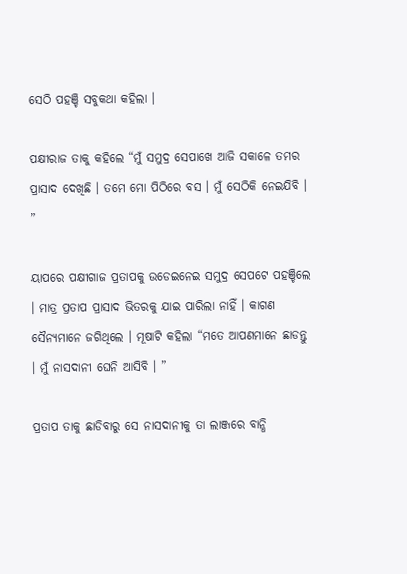ସେଠି ପହଞ୍ଚି ସବୁକଥା କହିଲା ।

ପକ୍ଷୀରାଜ ତାକୁ କହିଲେ “ମୁଁ ସମୁଦ୍ର ସେପାଖେ ଆଜି ସକାଳେ ତମର ପ୍ରାସାଦ ଦେଖିଛି । ତମେ ମୋ ପିଠିରେ ବସ । ମୁଁ ସେଠିକି ନେଇଯିବି । ”

ୟାପରେ ପକ୍ଷୀଗାଜ ପ୍ରତାପକୁ ଉଡେଇନେଇ ସମୁଦ୍ର ସେପଟେ ପହଞ୍ଚିଲେ । ମାତ୍ର ପ୍ରତାପ ପ୍ରାସାଦ ଭିତରକୁ ଯାଇ ପାରିଲା ନାହିଁ । କାଗଣ ସୈନ୍ୟମାନେ ଜଗିଥିଲେ । ମୂଷାଟି କହିଲା “ମତେ ଆପଣମାନେ ଛାଡନ୍ତୁ । ମୁଁ ନାସଦାନୀ ଘେନି ଆସିବି । ”

ପ୍ରତାପ ତାକୁ ଛାଡିବାରୁ ସେ ନାସଦାନୀକୁ ତା ଲାଞ୍ଜରେ ବାନ୍ଧି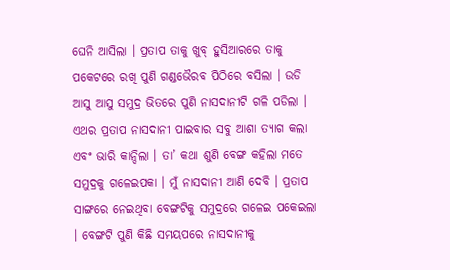ଘେନି ଆସିଲା । ପ୍ରତାପ ତାକୁ ଖୁବ୍ ହୁସିଆରରେ ତାକୁ ପକେଟରେ ରଖି ପୁଣି ଗଣ୍ଡଭୈରବ ପିଠିରେ ବସିଲା । ଉଡି ଆସୁ ଆସୁ ସମୁଦ୍ର ଭିତରେ ପୁଣି ନାସଦାନୀଟି ଗଳି ପଡିଲା । ଏଥର ପ୍ରତାପ ନାସଦାନୀ ପାଇବାର ସବୁ ଆଶା ତ୍ୟାଗ କଲା ଏବଂ ଭାରି କାନ୍ଦିଲା । ତା’ କଥା ଶୁଣି ବେଙ୍ଗ କହିଲା ମତେ ସମୁଦ୍ରକୁ ଗଳେଇପକା । ମୁଁ ନାସଦାନୀ ଆଣି ଦେବି । ପ୍ରତାପ ସାଙ୍ଗରେ ନେଇଥିବା ବେଙ୍ଗଟିକୁ ସମୁଦ୍ରରେ ଗଳେଇ ପକେଇଲା । ବେଙ୍ଗଟି ପୁଣି କିଛି ସମୟପରେ ନାସଦାନୀକୁ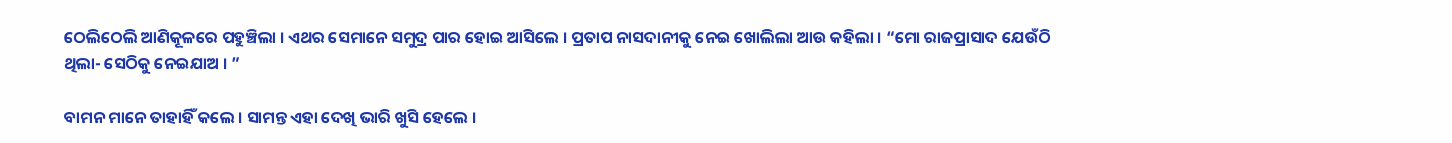ଠେଲିଠେଲି ଆଣିକୂଳରେ ପହୁଞ୍ଚିଲା । ଏଥର ସେମାନେ ସମୁଦ୍ର ପାର ହୋଇ ଆସିଲେ । ପ୍ରତାପ ନାସଦାନୀକୁ ନେଇ ଖୋଲିଲା ଆଉ କହିଲା । “ମୋ ରାଜପ୍ରାସାଦ ଯେଉଁଠି ଥିଲା- ସେଠିକୁ ନେଇଯାଅ । ”

ବାମନ ମାନେ ତାହାହିଁ କଲେ । ସାମନ୍ତ ଏହା ଦେଖି ଭାରି ଖୁସି ହେଲେ ।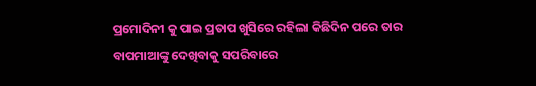ପ୍ରମୋଦିନୀ କୁ ପାଇ ପ୍ରତାପ ଖୁସିରେ ରହିଲା କିଛିଦିନ ପରେ ତାର ବାପମାଆଙ୍କୁ ଦେଖିବାକୁ ସପରିବାରେ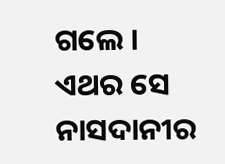ଗଲେ । ଏଥର ସେ ନାସଦାନୀର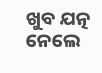ଖୁବ ଯତ୍ନ ନେଲେ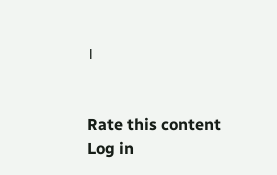।


Rate this content
Log in